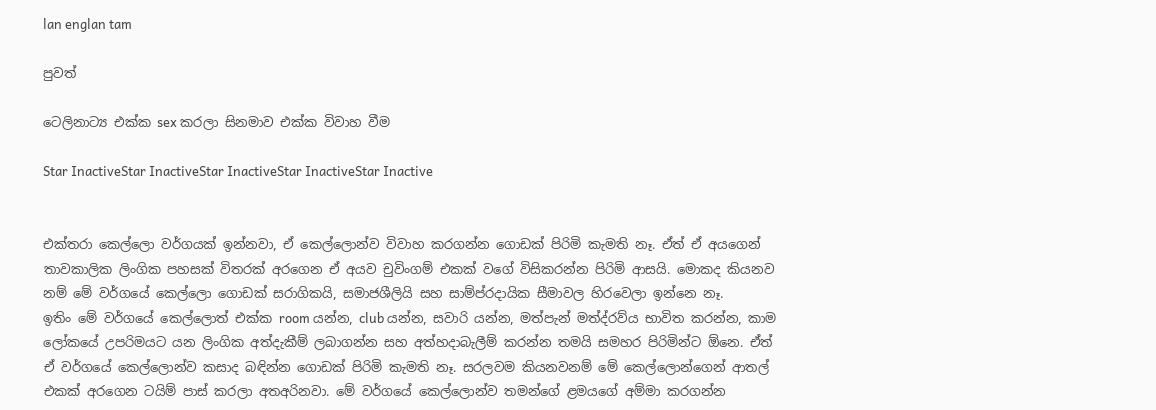lan englan tam

පුවත්

ටෙලිනාට්‍ය එක්ක sex කරලා සිනමාව එක්ක විවාහ වීම

Star InactiveStar InactiveStar InactiveStar InactiveStar Inactive


එක්තරා කෙල්ලො වර්ගයක් ඉන්නවා, ඒ කෙල්ලොන්ව විවාහ කරගන්න ගොඩක් පිරිමි කැමති නෑ. ඒත් ඒ අයගෙන් තාවකාලික ලිංගික පහසක් විතරක් අරගෙන ඒ අයව චුවිංගම් එකක් වගේ විසිකරන්න පිරිමි ආසයි. මොකද කියනව නම් මේ වර්ගයේ කෙල්ලො ගොඩක් සරාගිකයි, සමාජශීලියි සහ සාම්ප්රදායික සීමාවල හිරවෙලා ඉන්නෙ නෑ.
ඉතිං මේ වර්ගයේ කෙල්ලොත් එක්ක room යන්න, club යන්න, සවාරි යන්න, මත්පැන් මත්ද්රව්ය භාවිත කරන්න, කාම ලෝකයේ උපරිමයට යන ලිංගික අත්දැකීම් ලබාගන්න සහ අත්හදාබැලීම් කරන්න තමයි සමහර පිරිමින්ට ඕනෙ. ඒත් ඒ වර්ගයේ කෙල්ලොන්ව කසාද බඳින්න ගොඩක් පිරිමි කැමති නෑ. සරලවම කියනවනම් මේ කෙල්ලොන්ගෙන් ආතල් එකක් අරගෙන ටයිම් පාස් කරලා අතඅරිනවා. මේ වර්ගයේ කෙල්ලොන්ව තමන්ගේ ළමයගේ අම්මා කරගන්න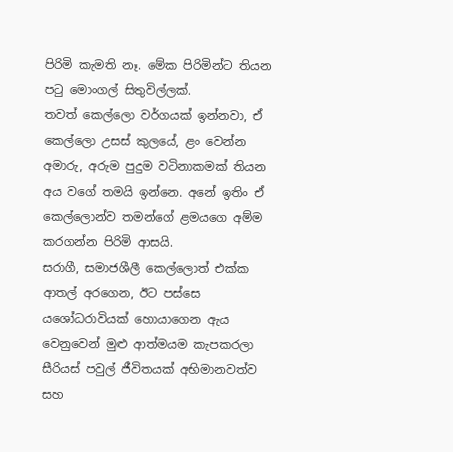පිරිමි කැමති නෑ. මේක පිරිමින්ට තියන පටු මොංගල් සිතුවිල්ලක්.
තවත් කෙල්ලො වර්ගයක් ඉන්නවා, ඒ කෙල්ලො උසස් කුලයේ, ළං වෙන්න අමාරු, අරුම පුදුම වටිනාකමක් තියන අය වගේ තමයි ඉන්නෙ. අනේ ඉතිං ඒ කෙල්ලොන්ව තමන්ගේ ළමයගෙ අම්ම කරගන්න පිරිමි ආසයි.
සරාගී, සමාජශීලී කෙල්ලොත් එක්ක ආතල් අරගෙන, ඊට පස්සෙ යශෝධරාවියක් හොයාගෙන ඇය වෙනුවෙන් මුළු ආත්මයම කැපකරලා සීරියස් පවුල් ජීවිතයක් අභිමානවත්ව සහ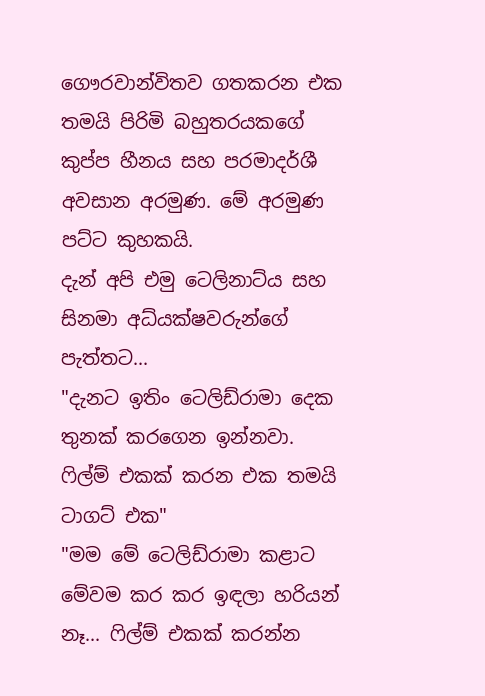ගෞරවාන්විතව ගතකරන එක තමයි පිරිමි බහුතරයකගේ කුප්ප හීනය සහ පරමාදර්ශී අවසාන අරමුණ. මේ අරමුණ පට්ට කුහකයි.
දැන් අපි එමු ටෙලිනාට්ය සහ සිනමා අධ්යක්ෂවරුන්ගේ පැත්තට...
"දැනට ඉතිං ටෙලිඩ්රාමා දෙක තුනක් කරගෙන ඉන්නවා. ෆිල්ම් එකක් කරන එක තමයි ටාගට් එක"
"මම මේ ටෙලිඩ්රාමා කළාට මේවම කර කර ඉඳලා හරියන් නෑ... ෆිල්ම් එකක් කරන්න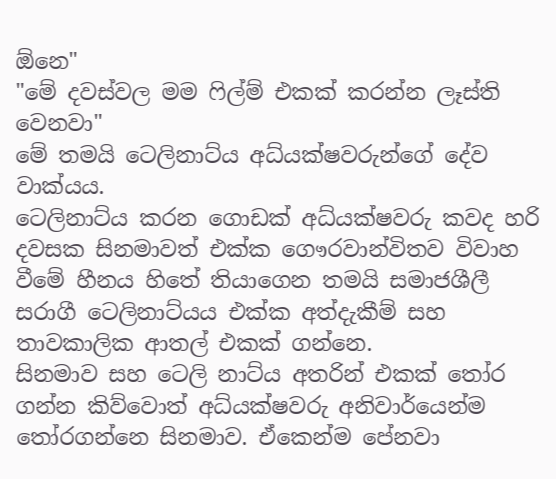ඕනෙ"
"මේ දවස්වල මම ෆිල්ම් එකක් කරන්න ලෑස්ති වෙනවා"
මේ තමයි ටෙලිනාට්ය අධ්යක්ෂවරුන්ගේ දේව වාක්යය.
ටෙලිනාට්ය කරන ගොඩක් අධ්යක්ෂවරු කවද හරි දවසක සිනමාවත් එක්ක ගෞරවාන්විතව විවාහ වීමේ හීනය හිතේ තියාගෙන තමයි සමාජශීලී සරාගී ටෙලිනාට්යය එක්ක අත්දැකීම් සහ තාවකාලික ආතල් එකක් ගන්නෙ.
සිනමාව සහ ටෙලි නාට්ය අතරින් එකක් තෝර ගන්න කිව්වොත් අධ්යක්ෂවරු අනිවාර්යෙන්ම තෝරගන්නෙ සිනමාව. ඒකෙන්ම පේනවා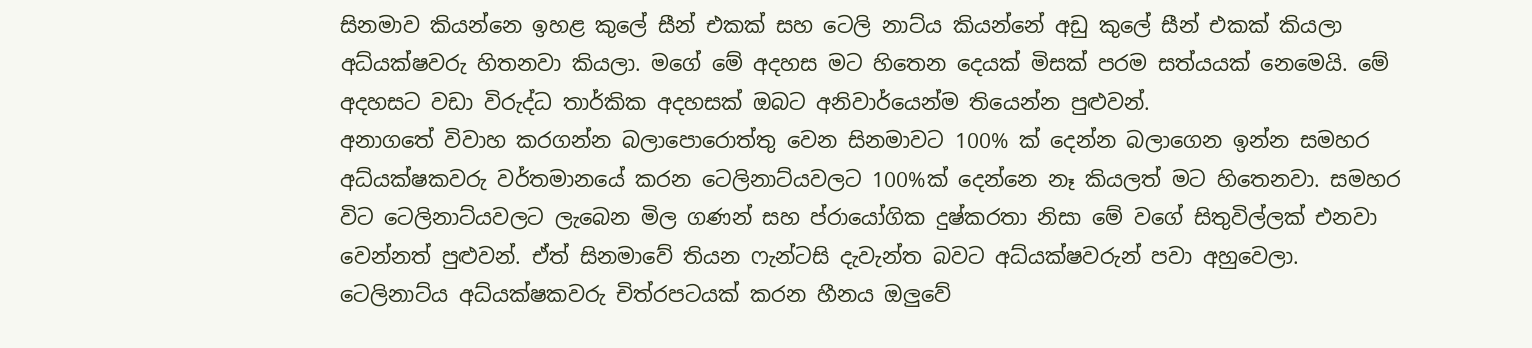සිනමාව කියන්නෙ ඉහළ කුලේ සීන් එකක් සහ ටෙලි නාට්ය කියන්නේ අඩු කුලේ සීන් එකක් කියලා අධ්යක්ෂවරු හිතනවා කියලා. මගේ මේ අදහස මට හිතෙන දෙයක් මිසක් පරම සත්යයක් නෙමෙයි. මේ අදහසට වඩා විරුද්ධ තාර්කික අදහසක් ඔබට අනිවාර්යෙන්ම තියෙන්න පුළුවන්.
අනාගතේ විවාහ කරගන්න බලාපොරොත්තු වෙන සිනමාවට 100% ක් දෙන්න බලාගෙන ඉන්න සමහර අධ්යක්ෂකවරු වර්තමානයේ කරන ටෙලිනාට්යවලට 100%ක් දෙන්නෙ නෑ කියලත් මට හිතෙනවා. සමහර විට ටෙලිනාට්යවලට ලැබෙන මිල ගණන් සහ ප්රායෝගික දුෂ්කරතා නිසා මේ වගේ සිතුවිල්ලක් එනවා වෙන්නත් පුළුවන්. ඒත් සිනමාවේ තියන ෆැන්ටසි දැවැන්ත බවට අධ්යක්ෂවරුන් පවා අහුවෙලා.
ටෙලිනාට්ය අධ්යක්ෂකවරු චිත්රපටයක් කරන හීනය ඔලුවේ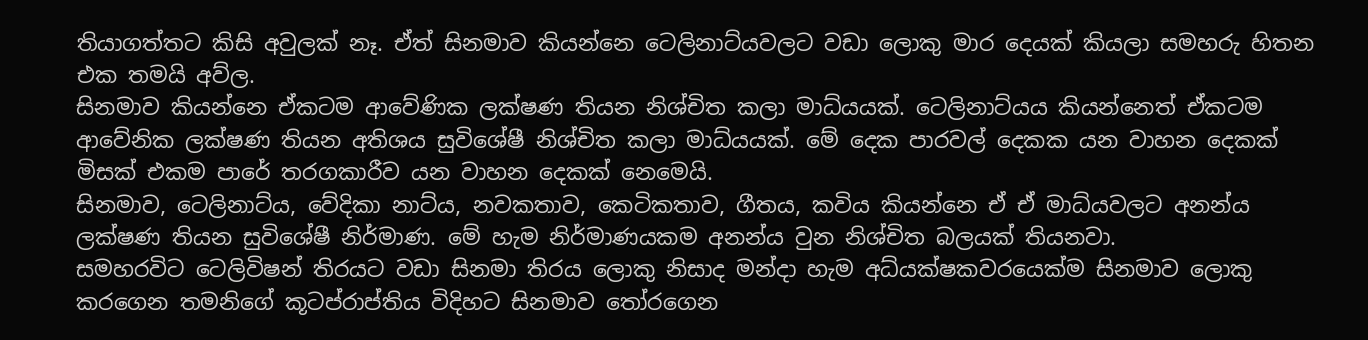තියාගත්තට කිසි අවුලක් නෑ. ඒත් සිනමාව කියන්නෙ ටෙලිනාට්යවලට වඩා ලොකු මාර දෙයක් කියලා සමහරු හිතන එක තමයි අව්ල.
සිනමාව කියන්නෙ ඒකටම ආවේණික ලක්ෂණ තියන නිශ්චිත කලා මාධ්යයක්. ටෙලිනාට්යය කියන්නෙත් ඒකටම ආවේනික ලක්ෂණ තියන අතිශය සුවිශේෂී නිශ්චිත කලා මාධ්යයක්. මේ දෙක පාරවල් දෙකක යන වාහන දෙකක් මිසක් එකම පාරේ තරගකාරීව යන වාහන දෙකක් නෙමෙයි.
සිනමාව, ටෙලිනාට්ය, වේදිකා නාට්ය, නවකතාව, කෙටිකතාව, ගීතය, කවිය කියන්නෙ ඒ ඒ මාධ්යවලට අනන්ය ලක්ෂණ තියන සුවිශේෂී නිර්මාණ. මේ හැම නිර්මාණයකම අනන්ය වුන නිශ්චිත බලයක් තියනවා.
සමහරවිට ටෙලිවිෂන් තිරයට වඩා සිනමා තිරය ලොකු නිසාද මන්දා හැම අධ්යක්ෂකවරයෙක්ම සිනමාව ලොකු කරගෙන තමනිගේ කූටප්රාප්තිය විදිහට සිනමාව තෝරගෙන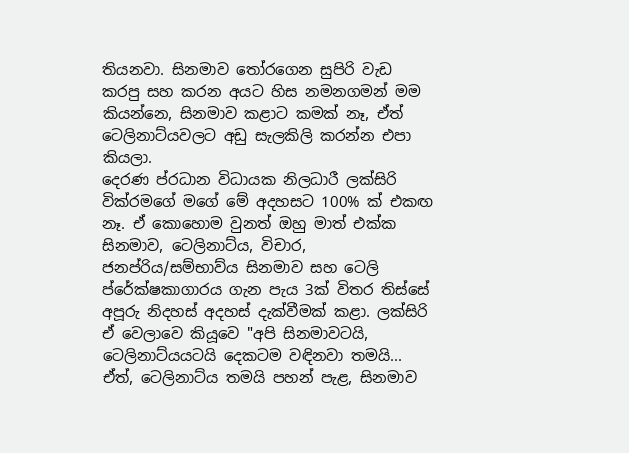තියනවා. සිනමාව තෝරගෙන සුපිරි වැඩ කරපු සහ කරන අයට හිස නමනගමන් මම කියන්නෙ, සිනමාව කළාට කමක් නෑ, ඒත් ටෙලිනාට්යවලට අඩු සැලකිලි කරන්න එපා කියලා.
දෙරණ ප්රධාන විධායක නිලධාරී ලක්සිරි වික්රමගේ මගේ මේ අදහසට 100% ක් එකඟ නෑ. ඒ කොහොම වුනත් ඔහු මාත් එක්ක සිනමාව, ටෙලිනාට්ය, විචාර, ජනප්රිය/සම්භාව්ය සිනමාව සහ ටෙලි ප්රේක්ෂකාගාරය ගැන පැය 3ක් විතර තිස්සේ අපූරු නිදහස් අදහස් දැක්වීමක් කළා. ලක්සිරි ඒ වෙලාවෙ කියූවෙ "අපි සිනමාවටයි, ටෙලිනාට්යයටයි දෙකටම වඳිනවා තමයි... ඒත්, ටෙලිනාට්ය තමයි පහන් පැළ, සිනමාව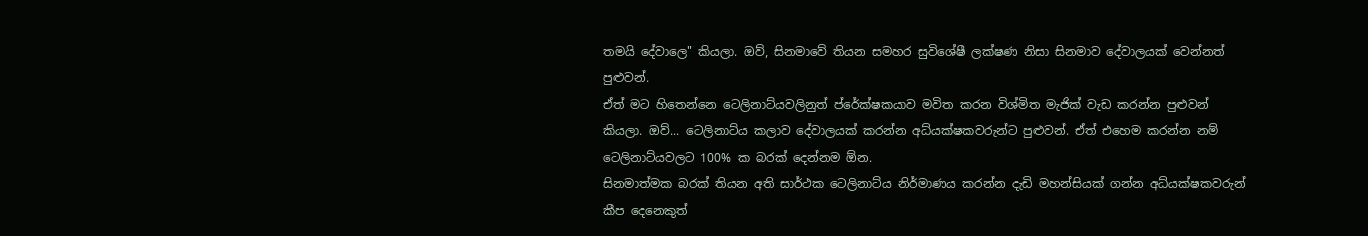තමයි දේවාලෙ" කියලා. ඔව්, සිනමාවේ තියන සමහර සුවිශේෂී ලක්ෂණ නිසා සිනමාව දේවාලයක් වෙන්නත් පුළුවන්.
ඒත් මට හිතෙන්නෙ ටෙලිනාට්යවලිනුත් ප්රේක්ෂකයාව මවිත කරන විශ්මිත මැජික් වැඩ කරන්න පුළුවන් කියලා. ඔව්... ටෙලිනාට්ය කලාව දේවාලයක් කරන්න අධ්යක්ෂකවරුන්ට පුළුවන්. ඒත් එහෙම කරන්න නම් ටෙලිනාට්යවලට 100% ක බරක් දෙන්නම ඕන.
සිනමාත්මක බරක් තියන අති සාර්ථක ටෙලිනාට්ය නිර්මාණය කරන්න දැඩි මහන්සියක් ගන්න අධ්යක්ෂකවරුන් කීප දෙනෙකුත්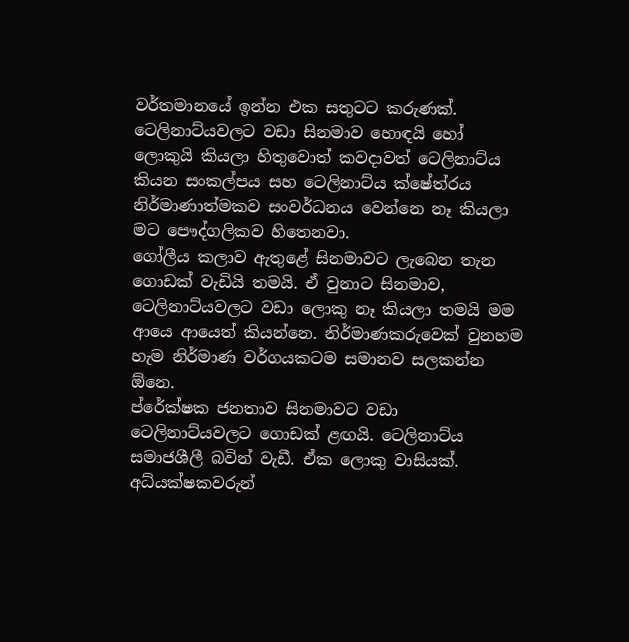වර්තමානයේ ඉන්න එක සතුටට කරුණක්. ටෙලිනාට්යවලට වඩා සිනමාව හොඳයි හෝ ලොකුයි කියලා හිතුවොත් කවදාවත් ටෙලිනාට්ය කියන සංකල්පය සහ ටෙලිනාට්ය ක්ෂේත්රය නිර්මාණාත්මකව සංවර්ධනය වෙන්නෙ නෑ කියලා මට පෞද්ගලිකව හිතෙනවා.
ගෝලීය කලාව ඇතුළේ සිනමාවට ලැබෙන තැන ගොඩක් වැඩියි තමයි. ඒ වුනාට සිනමාව, ටෙලිනාට්යවලට වඩා ලොකු නෑ කියලා තමයි මම ආයෙ ආයෙත් කියන්නෙ. නිර්මාණකරුවෙක් වුනහම හැම නිර්මාණ වර්ගයකටම සමානව සලකන්න ඕනෙ.
ප්රේක්ෂක ජනතාව සිනමාවට වඩා ටෙලිනාට්යවලට ගොඩක් ළඟයි. ටෙලිනාට්ය සමාජශීලී බවින් වැඩී. ඒක ලොකු වාසියක්. අධ්යක්ෂකවරුන්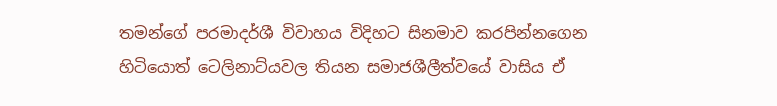තමන්ගේ පරමාදර්ශී විවාහය විදිහට සිනමාව කරපින්නගෙන හිටියොත් ටෙලිනාට්යවල තියන සමාජශීලීත්වයේ වාසිය ඒ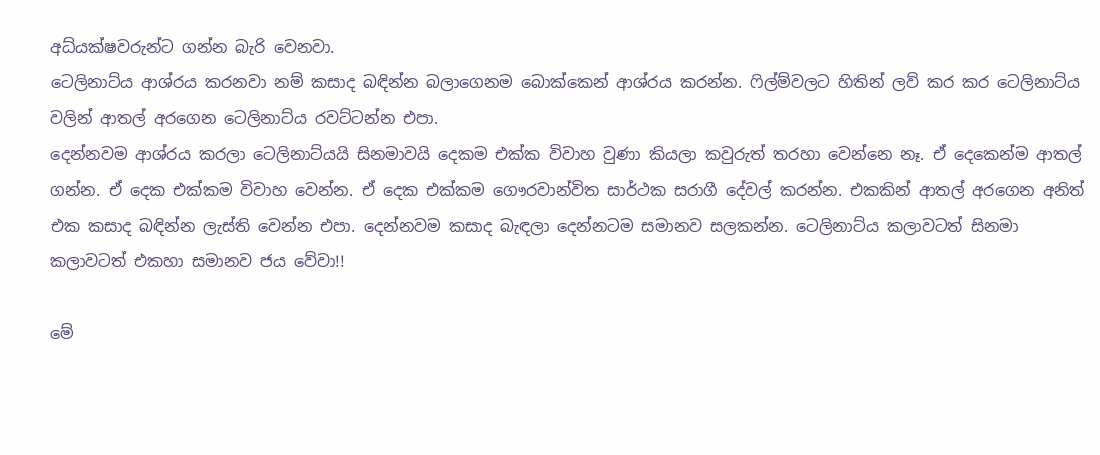අධ්යක්ෂවරුන්ට ගන්න බැරි වෙනවා.
ටෙලිනාට්ය ආශ්රය කරනවා නම් කසාද බඳින්න බලාගෙනම බොක්කෙන් ආශ්රය කරන්න. ෆිල්ම්වලට හිතින් ලව් කර කර ටෙලිනාට්ය වලින් ආතල් අරගෙන ටෙලිනාට්ය රවට්ටන්න එපා.
දෙන්නවම ආශ්රය කරලා ටෙලිනාට්යයි සිනමාවයි දෙකම එක්ක විවාහ වුණා කියලා කවුරුත් තරහා වෙන්නෙ නෑ. ඒ දෙකෙන්ම ආතල් ගන්න. ඒ දෙක එක්කම විවාහ වෙන්න. ඒ දෙක එක්කම ගෞරවාන්විත සාර්ථක සරාගී දේවල් කරන්න. එකකින් ආතල් අරගෙන අනිත් එක කසාද බඳින්න ලැස්ති වෙන්න එපා. දෙන්නවම කසාද බැඳලා දෙන්නටම සමානව සලකන්න. ටෙලිනාට්ය කලාවටත් සිනමා කලාවටත් එකහා සමානව ජය වේවා!!

මේ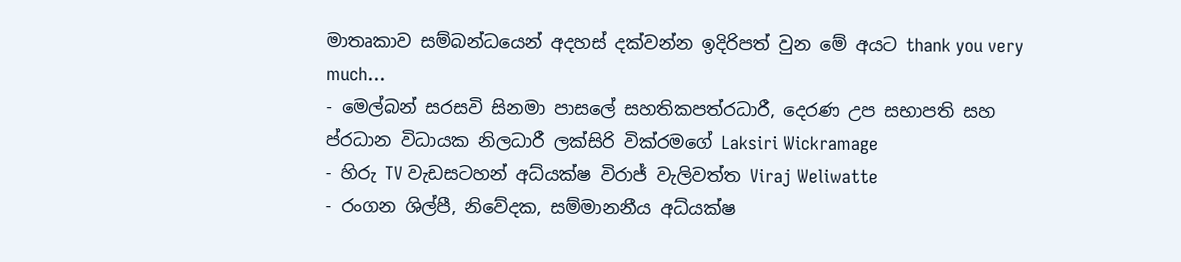මාතෘකාව සම්බන්ධයෙන් අදහස් දක්වන්න ඉදිරිපත් වුන මේ අයට thank you very much...
- මෙල්බන් සරසවි සිනමා පාසලේ සහතිකපත්රධාරී, දෙරණ උප සභාපති සහ ප්රධාන විධායක නිලධාරී ලක්සිරි වික්රමගේ Laksiri Wickramage
- හිරු TV වැඩසටහන් අධ්යක්ෂ විරාජ් වැලිවත්ත Viraj Weliwatte
- රංගන ශිල්පී, නිවේදක, සම්මානනීය අධ්යක්ෂ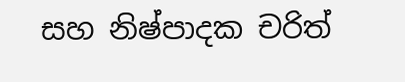සහ නිෂ්පාදක චරිත්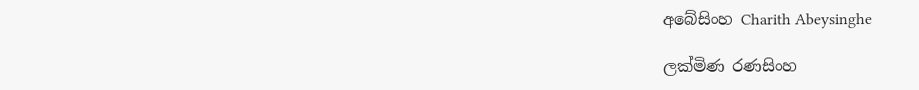අබේසිංහ Charith Abeysinghe

ලක්මිණ රණසිංහ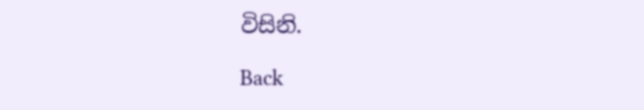විසිනි.

Back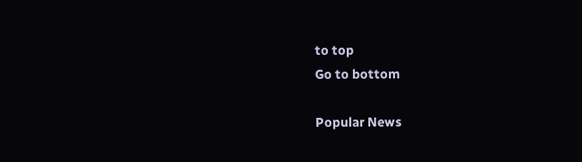to top
Go to bottom

Popular News